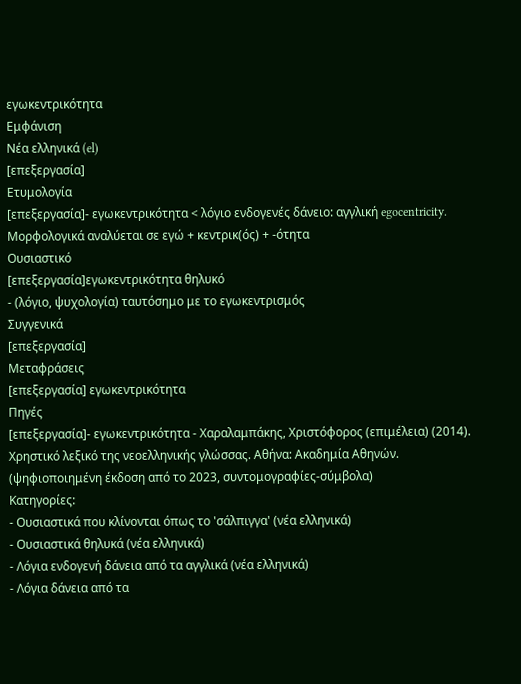εγωκεντρικότητα
Εμφάνιση
Νέα ελληνικά (el)
[επεξεργασία]
Ετυμολογία
[επεξεργασία]- εγωκεντρικότητα < λόγιο ενδογενές δάνειο: αγγλική egocentricity. Μορφολογικά αναλύεται σε εγώ + κεντρικ(ός) + -ότητα
Ουσιαστικό
[επεξεργασία]εγωκεντρικότητα θηλυκό
- (λόγιο, ψυχολογία) ταυτόσημο με το εγωκεντρισμός
Συγγενικά
[επεξεργασία]
Μεταφράσεις
[επεξεργασία] εγωκεντρικότητα
Πηγές
[επεξεργασία]- εγωκεντρικότητα - Χαραλαμπάκης, Χριστόφορος (επιμέλεια) (2014). Χρηστικό λεξικό της νεοελληνικής γλώσσας. Αθήνα: Ακαδημία Αθηνών. (ψηφιοποιημένη έκδοση από το 2023, συντομογραφίες-σύμβολα)
Κατηγορίες:
- Ουσιαστικά που κλίνονται όπως το 'σάλπιγγα' (νέα ελληνικά)
- Ουσιαστικά θηλυκά (νέα ελληνικά)
- Λόγια ενδογενή δάνεια από τα αγγλικά (νέα ελληνικά)
- Λόγια δάνεια από τα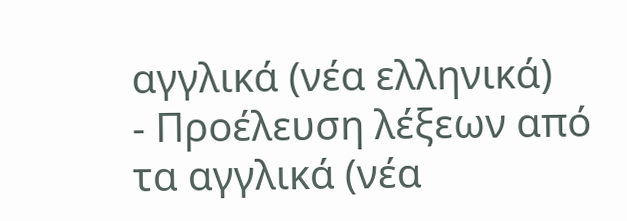αγγλικά (νέα ελληνικά)
- Προέλευση λέξεων από τα αγγλικά (νέα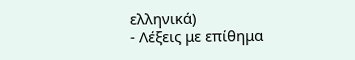ελληνικά)
- Λέξεις με επίθημα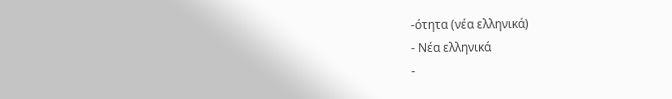-ότητα (νέα ελληνικά)
- Νέα ελληνικά
-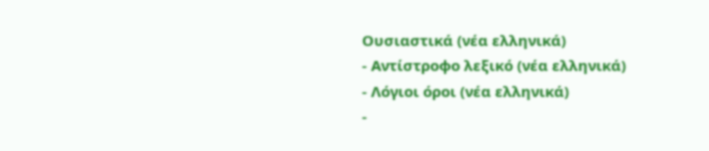Ουσιαστικά (νέα ελληνικά)
- Αντίστροφο λεξικό (νέα ελληνικά)
- Λόγιοι όροι (νέα ελληνικά)
-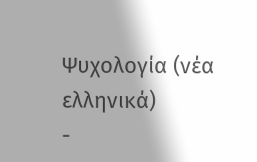Ψυχολογία (νέα ελληνικά)
-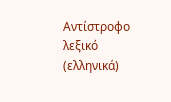Αντίστροφο λεξικό (ελληνικά)